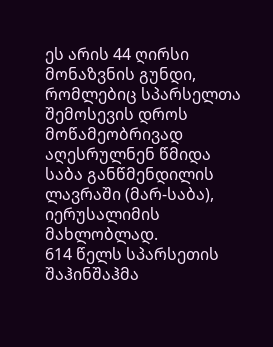ეს არის 44 ღირსი მონაზვნის გუნდი, რომლებიც სპარსელთა შემოსევის დროს მოწამეობრივად აღესრულნენ წმიდა საბა განწმენდილის ლავრაში (მარ-საბა), იერუსალიმის მახლობლად.
614 წელს სპარსეთის შაჰინშაჰმა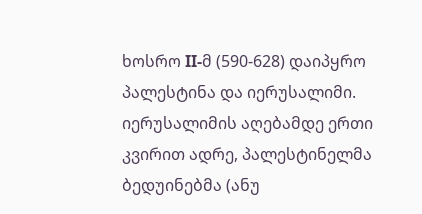ხოსრო II-მ (590-628) დაიპყრო პალესტინა და იერუსალიმი. იერუსალიმის აღებამდე ერთი კვირით ადრე, პალესტინელმა ბედუინებმა (ანუ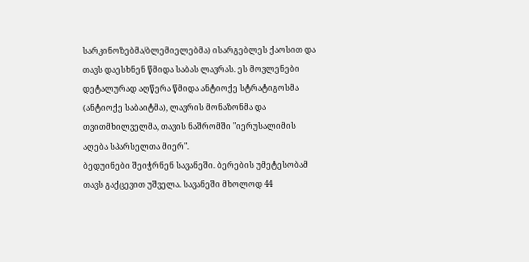სარკინოზებმა/ბლემიელებმა) ისარგებლეს ქაოსით და თავს დაესხნენ წმიდა საბას ლავრას. ეს მოვლენები დეტალურად აღწერა წმიდა ანტიოქე სტრატიგოსმა (ანტიოქე საბაიტმა), ლავრის მონაზონმა და თვითმხილველმა, თავის ნაშრომში "იერუსალიმის აღება სპარსელთა მიერ".
ბედუინები შეიჭრნენ სავანეში. ბერების უმეტესობამ თავს გაქცევით უშველა. სავანეში მხოლოდ 44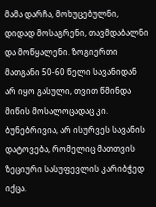მამა დარჩა, მოხუცებულნი, დიდად მოსაგრენი, თავმდაბალნი და მოწყალენი. ზოგიერთი მათგანი 50-60 წელი სავანიდან არ იყო გასული, თვით წმინდა მიწის მოსალოცადაც კი. ბუნებრივია, არ ისურვეს სავანის დატოვება, რომელიც მათთვის ზეციური სასუფევლის კარიბჭედ იქცა.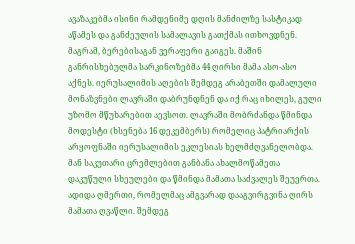ავაზაკებმა ისინი რამდენიმე დღის მანძილზე სასტიკად აწამეს და განძეულის სამალავის გათქმას ითხოვდნენ. მაგრამ, ბერებისაგან ვერაფერი გაიგეს. მაშინ განრისხებულმა სარკინოზებმა 44 ღირსი მამა ასო-ასო აქნეს. იერუსალიმის აღების შემდეგ არაბეთში დამალული მონაზვნები ლავრაში დაბრუნდნენ და იქ რაც იხილეს, გული უზომო მწუხარებით აევსოთ. ლავრაში მობრძანდა წმინდა მოდესტი (ხსენება 16 დეკემბერს) რომელიც პატრიარქის არყოფნაში იერუსალიმის ეკლესიას ხელმძღვანელობდა. მან საკუთარი ცრემლებით განბანა ახალმოწამეთა დაკუწული სხეულები და წმინდა მამათა საძვალეს შეუერთა. ადიდა ღმერთი, რომელმაც ამგვარად დააგვირგვინა ღირს მამათა ღვაწლი. შემდეგ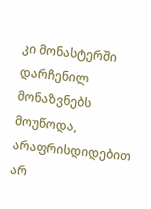კი მონასტერში დარჩენილ მონაზვნებს მოუწოდა, არაფრისდიდებით არ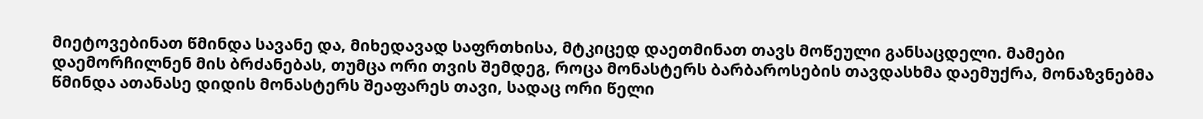მიეტოვებინათ წმინდა სავანე და, მიხედავად საფრთხისა, მტკიცედ დაეთმინათ თავს მოწეული განსაცდელი. მამები დაემორჩილნენ მის ბრძანებას, თუმცა ორი თვის შემდეგ, როცა მონასტერს ბარბაროსების თავდასხმა დაემუქრა, მონაზვნებმა წმინდა ათანასე დიდის მონასტერს შეაფარეს თავი, სადაც ორი წელი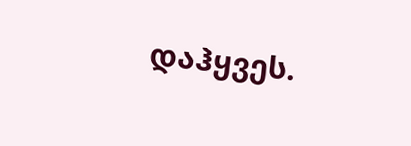დაჰყვეს.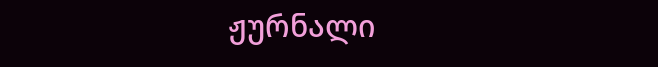ჟურნალი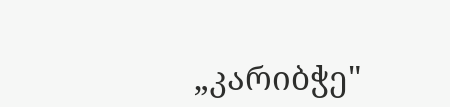„კარიბჭე"